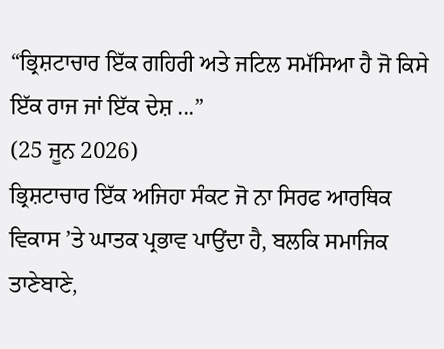“ਭ੍ਰਿਸ਼ਟਾਚਾਰ ਇੱਕ ਗਹਿਰੀ ਅਤੇ ਜਟਿਲ ਸਮੱਸਿਆ ਹੈ ਜੋ ਕਿਸੇ ਇੱਕ ਰਾਜ ਜਾਂ ਇੱਕ ਦੇਸ਼ ...”
(25 ਜੂਨ 2026)
ਭ੍ਰਿਸ਼ਟਾਚਾਰ ਇੱਕ ਅਜਿਹਾ ਸੰਕਟ ਜੋ ਨਾ ਸਿਰਫ ਆਰਥਿਕ ਵਿਕਾਸ ’ਤੇ ਘਾਤਕ ਪ੍ਰਭਾਵ ਪਾਉਂਦਾ ਹੈ, ਬਲਕਿ ਸਮਾਜਿਕ ਤਾਣੇਬਾਣੇ,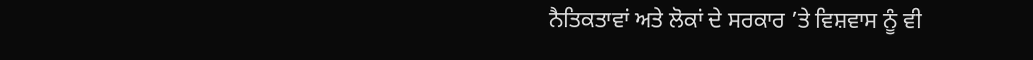ਨੈਤਿਕਤਾਵਾਂ ਅਤੇ ਲੋਕਾਂ ਦੇ ਸਰਕਾਰ ’ਤੇ ਵਿਸ਼ਵਾਸ ਨੂੰ ਵੀ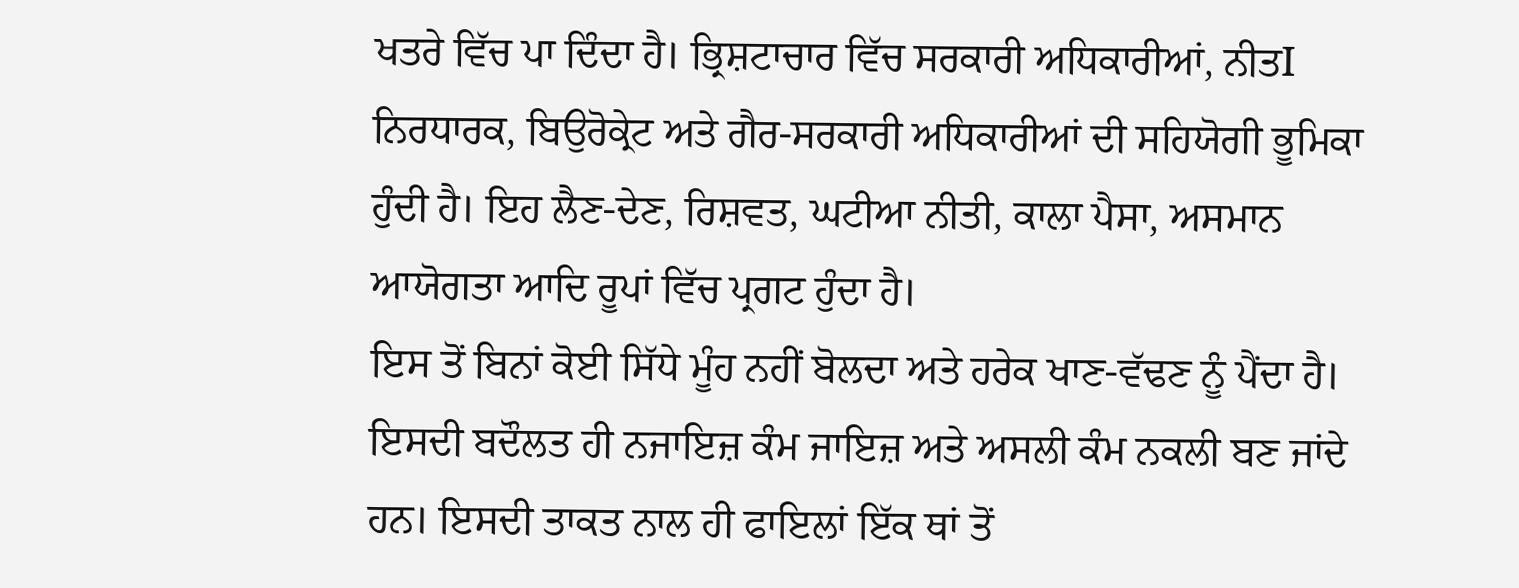ਖਤਰੇ ਵਿੱਚ ਪਾ ਦਿੰਦਾ ਹੈ। ਭ੍ਰਿਸ਼ਟਾਚਾਰ ਵਿੱਚ ਸਰਕਾਰੀ ਅਧਿਕਾਰੀਆਂ, ਨੀਤI ਨਿਰਧਾਰਕ, ਬਿਉਰੋਕ੍ਰੇਟ ਅਤੇ ਗੈਰ-ਸਰਕਾਰੀ ਅਧਿਕਾਰੀਆਂ ਦੀ ਸਹਿਯੋਗੀ ਭੂਮਿਕਾ ਹੁੰਦੀ ਹੈ। ਇਹ ਲੈਣ-ਦੇਣ, ਰਿਸ਼ਵਤ, ਘਟੀਆ ਨੀਤੀ, ਕਾਲਾ ਪੈਸਾ, ਅਸਮਾਨ ਆਯੋਗਤਾ ਆਦਿ ਰੂਪਾਂ ਵਿੱਚ ਪ੍ਰਗਟ ਹੁੰਦਾ ਹੈ।
ਇਸ ਤੋਂ ਬਿਨਾਂ ਕੋਈ ਸਿੱਧੇ ਮੂੰਹ ਨਹੀਂ ਬੋਲਦਾ ਅਤੇ ਹਰੇਕ ਖਾਣ-ਵੱਢਣ ਨੂੰ ਪੈਂਦਾ ਹੈ। ਇਸਦੀ ਬਦੌਲਤ ਹੀ ਨਜਾਇਜ਼ ਕੰਮ ਜਾਇਜ਼ ਅਤੇ ਅਸਲੀ ਕੰਮ ਨਕਲੀ ਬਣ ਜਾਂਦੇ ਹਨ। ਇਸਦੀ ਤਾਕਤ ਨਾਲ ਹੀ ਫਾਇਲਾਂ ਇੱਕ ਥਾਂ ਤੋਂ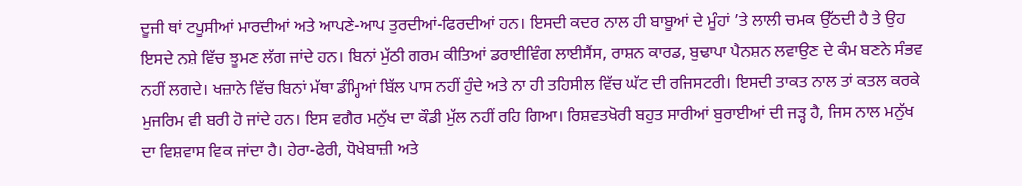ਦੂਜੀ ਥਾਂ ਟਪੂਸੀਆਂ ਮਾਰਦੀਆਂ ਅਤੇ ਆਪਣੇ-ਆਪ ਤੁਰਦੀਆਂ-ਫਿਰਦੀਆਂ ਹਨ। ਇਸਦੀ ਕਦਰ ਨਾਲ ਹੀ ਬਾਬੂਆਂ ਦੇ ਮੂੰਹਾਂ ’ਤੇ ਲਾਲੀ ਚਮਕ ਉੱਠਦੀ ਹੈ ਤੇ ਉਹ ਇਸਦੇ ਨਸ਼ੇ ਵਿੱਚ ਝੂਮਣ ਲੱਗ ਜਾਂਦੇ ਹਨ। ਬਿਨਾਂ ਮੁੱਠੀ ਗਰਮ ਕੀਤਿਆਂ ਡਰਾਈਵਿੰਗ ਲਾਈਸੈਂਸ, ਰਾਸ਼ਨ ਕਾਰਡ, ਬੁਢਾਪਾ ਪੈਨਸ਼ਨ ਲਵਾਉਣ ਦੇ ਕੰਮ ਬਣਨੇ ਸੰਭਵ ਨਹੀਂ ਲਗਦੇ। ਖਜ਼ਾਨੇ ਵਿੱਚ ਬਿਨਾਂ ਮੱਥਾ ਡੰਮ੍ਹਿਆਂ ਬਿੱਲ ਪਾਸ ਨਹੀਂ ਹੁੰਦੇ ਅਤੇ ਨਾ ਹੀ ਤਹਿਸੀਲ ਵਿੱਚ ਘੱਟ ਦੀ ਰਜਿਸਟਰੀ। ਇਸਦੀ ਤਾਕਤ ਨਾਲ ਤਾਂ ਕਤਲ ਕਰਕੇ ਮੁਜਰਿਮ ਵੀ ਬਰੀ ਹੋ ਜਾਂਦੇ ਹਨ। ਇਸ ਵਗੈਰ ਮਨੁੱਖ ਦਾ ਕੌਡੀ ਮੁੱਲ ਨਹੀਂ ਰਹਿ ਗਿਆ। ਰਿਸ਼ਵਤਖੋਰੀ ਬਹੁਤ ਸਾਰੀਆਂ ਬੁਰਾਈਆਂ ਦੀ ਜੜ੍ਹ ਹੈ, ਜਿਸ ਨਾਲ ਮਨੁੱਖ ਦਾ ਵਿਸ਼ਵਾਸ ਵਿਕ ਜਾਂਦਾ ਹੈ। ਹੇਰਾ-ਫੇਰੀ, ਧੋਖੇਬਾਜ਼ੀ ਅਤੇ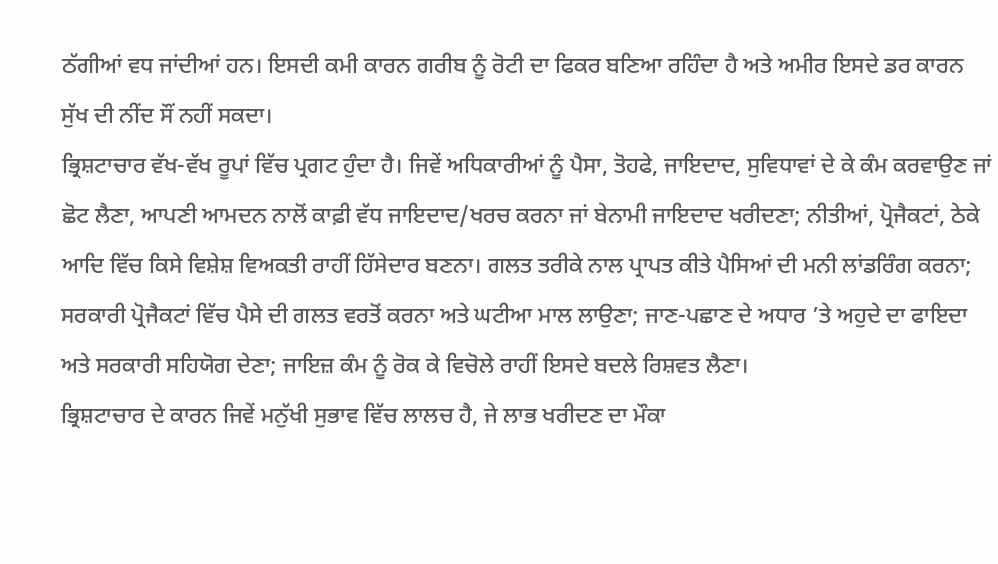ਠੱਗੀਆਂ ਵਧ ਜਾਂਦੀਆਂ ਹਨ। ਇਸਦੀ ਕਮੀ ਕਾਰਨ ਗਰੀਬ ਨੂੰ ਰੋਟੀ ਦਾ ਫਿਕਰ ਬਣਿਆ ਰਹਿੰਦਾ ਹੈ ਅਤੇ ਅਮੀਰ ਇਸਦੇ ਡਰ ਕਾਰਨ ਸੁੱਖ ਦੀ ਨੀਂਦ ਸੌਂ ਨਹੀਂ ਸਕਦਾ।
ਭ੍ਰਿਸ਼ਟਾਚਾਰ ਵੱਖ-ਵੱਖ ਰੂਪਾਂ ਵਿੱਚ ਪ੍ਰਗਟ ਹੁੰਦਾ ਹੈ। ਜਿਵੇਂ ਅਧਿਕਾਰੀਆਂ ਨੂੰ ਪੈਸਾ, ਤੋਹਫੇ, ਜਾਇਦਾਦ, ਸੁਵਿਧਾਵਾਂ ਦੇ ਕੇ ਕੰਮ ਕਰਵਾਉਣ ਜਾਂ ਛੋਟ ਲੈਣਾ, ਆਪਣੀ ਆਮਦਨ ਨਾਲੋਂ ਕਾਫ਼ੀ ਵੱਧ ਜਾਇਦਾਦ/ਖਰਚ ਕਰਨਾ ਜਾਂ ਬੇਨਾਮੀ ਜਾਇਦਾਦ ਖਰੀਦਣਾ; ਨੀਤੀਆਂ, ਪ੍ਰੋਜੈਕਟਾਂ, ਠੇਕੇ ਆਦਿ ਵਿੱਚ ਕਿਸੇ ਵਿਸ਼ੇਸ਼ ਵਿਅਕਤੀ ਰਾਹੀਂ ਹਿੱਸੇਦਾਰ ਬਣਨਾ। ਗਲਤ ਤਰੀਕੇ ਨਾਲ ਪ੍ਰਾਪਤ ਕੀਤੇ ਪੈਸਿਆਂ ਦੀ ਮਨੀ ਲਾਂਡਰਿੰਗ ਕਰਨਾ; ਸਰਕਾਰੀ ਪ੍ਰੋਜੈਕਟਾਂ ਵਿੱਚ ਪੈਸੇ ਦੀ ਗਲਤ ਵਰਤੋਂ ਕਰਨਾ ਅਤੇ ਘਟੀਆ ਮਾਲ ਲਾਉਣਾ; ਜਾਣ-ਪਛਾਣ ਦੇ ਅਧਾਰ ’ਤੇ ਅਹੁਦੇ ਦਾ ਫਾਇਦਾ ਅਤੇ ਸਰਕਾਰੀ ਸਹਿਯੋਗ ਦੇਣਾ; ਜਾਇਜ਼ ਕੰਮ ਨੂੰ ਰੋਕ ਕੇ ਵਿਚੋਲੇ ਰਾਹੀਂ ਇਸਦੇ ਬਦਲੇ ਰਿਸ਼ਵਤ ਲੈਣਾ।
ਭ੍ਰਿਸ਼ਟਾਚਾਰ ਦੇ ਕਾਰਨ ਜਿਵੇਂ ਮਨੁੱਖੀ ਸੁਭਾਵ ਵਿੱਚ ਲਾਲਚ ਹੈ, ਜੇ ਲਾਭ ਖਰੀਦਣ ਦਾ ਮੌਕਾ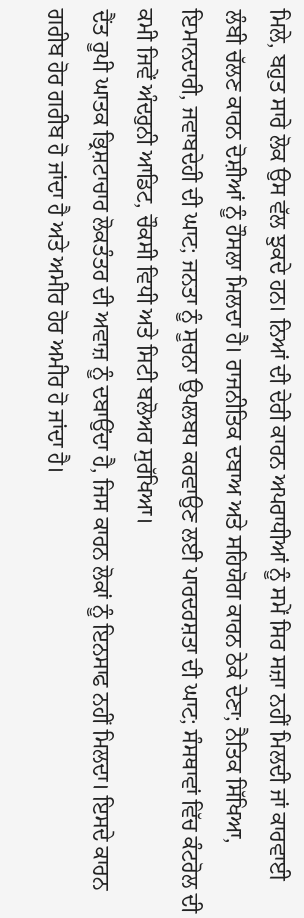ਮਿਲੇ, ਬਹੁਤ ਸਾਰੇ ਲੋਕ ਉਸ ਵੱਲ ਝੁਕਦੇ ਹਨ। ਨਿਆਂ ਦੀ ਦੇਰੀ ਕਾਰਨ ਅਪਰਾਧੀਆਂ ਨੂੰ ਸਮੇਂ ਸਿਰ ਸਜ਼ਾ ਨਹੀਂ ਮਿਲਦੀ ਜਾਂ ਕਾਰਵਾਈ ਲੰਬੀ ਚੱਲਣ ਕਾਰਨ ਦੋਸ਼ੀਆਂ ਨੂੰ ਹੌਸਲਾ ਮਿਲਦਾ ਹੈ। ਰਾਜਨੀਤਿਕ ਦਬਾਅ ਅਤੇ ਸਹਿਯੋਗ ਕਾਰਨ ਠੇਕੇ ਦੇਣਾ; ਨੈਤਿਕ ਸਿੱਖਿਆ, ਇਮਾਨਦਾਰੀ, ਜਵਾਬਦੇਹੀ ਦੀ ਘਾਟ; ਜਨਤਾ ਨੂੰ ਸੂਚਨਾ ਉਪਲਬਧ ਕਰਵਾਉਣ ਲਈ ਪਾਰਦਰਸ਼ਤਾ ਦੀ ਘਾਟ; ਸੰਸਥਾਵਾਂ ਵਿੱਚ ਕੰਟਰੋਲ ਦੀ ਕਮੀ ਜਿਵੇਂ ਅੰਦਰੁਨੀ ਆਡਿਟ, ਚੌਕਸੀ ਵਿਧੀ ਅਤੇ ਸਿਟੀ ਬਲੋਅਰ ਸੁਰੱਖਿਆ।
ਦੈਂਤ ਰੂਪੀ ਘਾਤਕ ਭ੍ਰਿਸ਼ਟਾਚਾਰ ਲੋਕਤੰਤਰ ਦੀ ਅਵਾਜ਼ ਨੂੰ ਦਬਾਉਂਦਾ ਹੈ, ਜਿਸ ਕਾਰਨ ਲੋਕਾਂ ਨੂੰ ਇਨਸਾਫ ਨਹੀਂ ਮਿਲਦਾ। ਇਸਦੇ ਕਾਰਨ ਗਰੀਬ ਹੋਰ ਗਰੀਬ ਹੋ ਜਾਂਦਾ ਹੈ ਅਤੇ ਅਮੀਰ ਹੋਰ ਅਮੀਰ ਹੋ ਜਾਂਦਾ ਹੈ।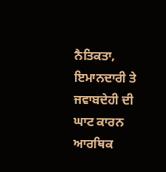ਨੈਤਿਕਤਾ, ਇਮਾਨਦਾਰੀ ਤੇ ਜਵਾਬਦੇਹੀ ਦੀ ਘਾਟ ਕਾਰਨ ਆਰਥਿਕ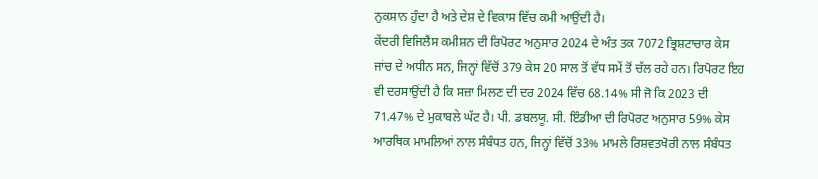ਨੁਕਸਾਨ ਹੁੰਦਾ ਹੈ ਅਤੇ ਦੇਸ਼ ਦੇ ਵਿਕਾਸ ਵਿੱਚ ਕਮੀ ਆਉਂਦੀ ਹੈ।
ਕੇਂਦਰੀ ਵਿਜਿਲੈਂਸ ਕਮੀਸ਼ਨ ਦੀ ਰਿਪੋਰਟ ਅਨੁਸਾਰ 2024 ਦੇ ਅੰਤ ਤਕ 7072 ਭ੍ਰਿਸ਼ਟਾਚਾਰ ਕੇਸ ਜਾਂਚ ਦੇ ਅਧੀਨ ਸਨ, ਜਿਨ੍ਹਾਂ ਵਿੱਚੋਂ 379 ਕੇਸ 20 ਸਾਲ ਤੋਂ ਵੱਧ ਸਮੇਂ ਤੋਂ ਚੱਲ ਰਹੇ ਹਨ। ਰਿਪੋਰਟ ਇਹ ਵੀ ਦਰਸਾਉਂਦੀ ਹੈ ਕਿ ਸਜ਼ਾ ਮਿਲਣ ਦੀ ਦਰ 2024 ਵਿੱਚ 68.14% ਸੀ ਜੋ ਕਿ 2023 ਦੀ 71.47% ਦੇ ਮੁਕਾਬਲੇ ਘੱਟ ਹੈ। ਪੀ. ਡਬਲਯੂ. ਸੀ. ਇੰਡੀਆ ਦੀ ਰਿਪੋਰਟ ਅਨੁਸਾਰ 59% ਕੇਸ ਆਰਥਿਕ ਮਾਮਲਿਆਂ ਨਾਲ ਸੰਬੰਧਤ ਹਨ, ਜਿਨ੍ਹਾਂ ਵਿੱਚੋਂ 33% ਮਾਮਲੇ ਰਿਸ਼ਵਤਖੋਰੀ ਨਾਲ ਸੰਬੰਧਤ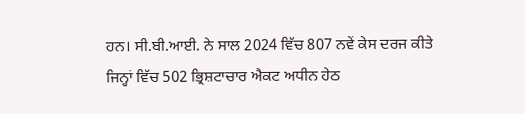ਹਨ। ਸੀ.ਬੀ.ਆਈ. ਨੇ ਸਾਲ 2024 ਵਿੱਚ 807 ਨਵੇਂ ਕੇਸ ਦਰਜ ਕੀਤੇ ਜਿਨ੍ਹਾਂ ਵਿੱਚ 502 ਭ੍ਰਿਸ਼ਟਾਚਾਰ ਐਕਟ ਅਧੀਨ ਹੇਠ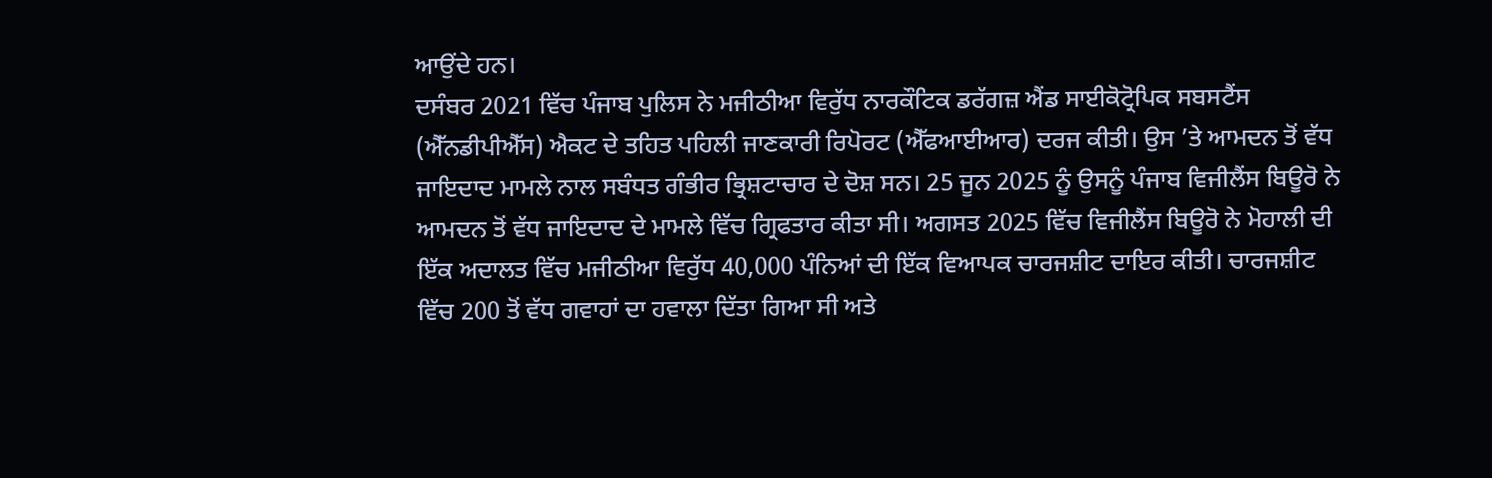ਆਉਂਦੇ ਹਨ।
ਦਸੰਬਰ 2021 ਵਿੱਚ ਪੰਜਾਬ ਪੁਲਿਸ ਨੇ ਮਜੀਠੀਆ ਵਿਰੁੱਧ ਨਾਰਕੌਟਿਕ ਡਰੱਗਜ਼ ਐਂਡ ਸਾਈਕੋਟ੍ਰੋਪਿਕ ਸਬਸਟੈਂਸ (ਐੱਨਡੀਪੀਐੱਸ) ਐਕਟ ਦੇ ਤਹਿਤ ਪਹਿਲੀ ਜਾਣਕਾਰੀ ਰਿਪੋਰਟ (ਐੱਫਆਈਆਰ) ਦਰਜ ਕੀਤੀ। ਉਸ ’ਤੇ ਆਮਦਨ ਤੋਂ ਵੱਧ ਜਾਇਦਾਦ ਮਾਮਲੇ ਨਾਲ ਸਬੰਧਤ ਗੰਭੀਰ ਭ੍ਰਿਸ਼ਟਾਚਾਰ ਦੇ ਦੋਸ਼ ਸਨ। 25 ਜੂਨ 2025 ਨੂੰ ਉਸਨੂੰ ਪੰਜਾਬ ਵਿਜੀਲੈਂਸ ਬਿਊਰੋ ਨੇ ਆਮਦਨ ਤੋਂ ਵੱਧ ਜਾਇਦਾਦ ਦੇ ਮਾਮਲੇ ਵਿੱਚ ਗ੍ਰਿਫਤਾਰ ਕੀਤਾ ਸੀ। ਅਗਸਤ 2025 ਵਿੱਚ ਵਿਜੀਲੈਂਸ ਬਿਊਰੋ ਨੇ ਮੋਹਾਲੀ ਦੀ ਇੱਕ ਅਦਾਲਤ ਵਿੱਚ ਮਜੀਠੀਆ ਵਿਰੁੱਧ 40,000 ਪੰਨਿਆਂ ਦੀ ਇੱਕ ਵਿਆਪਕ ਚਾਰਜਸ਼ੀਟ ਦਾਇਰ ਕੀਤੀ। ਚਾਰਜਸ਼ੀਟ ਵਿੱਚ 200 ਤੋਂ ਵੱਧ ਗਵਾਹਾਂ ਦਾ ਹਵਾਲਾ ਦਿੱਤਾ ਗਿਆ ਸੀ ਅਤੇ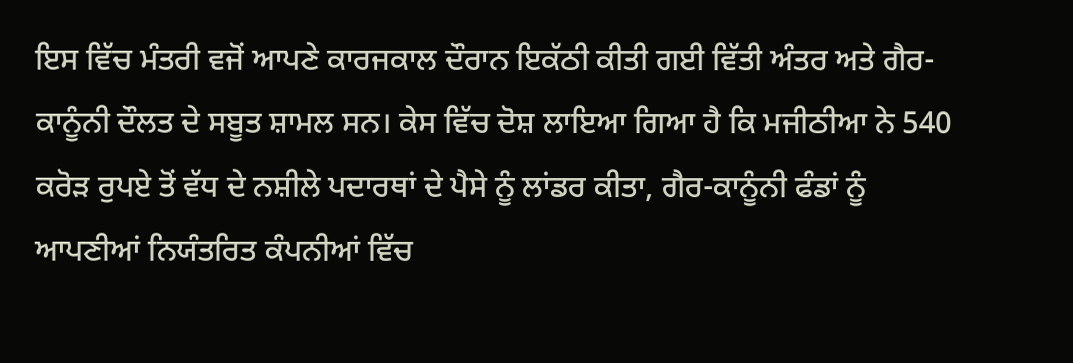ਇਸ ਵਿੱਚ ਮੰਤਰੀ ਵਜੋਂ ਆਪਣੇ ਕਾਰਜਕਾਲ ਦੌਰਾਨ ਇਕੱਠੀ ਕੀਤੀ ਗਈ ਵਿੱਤੀ ਅੰਤਰ ਅਤੇ ਗੈਰ-ਕਾਨੂੰਨੀ ਦੌਲਤ ਦੇ ਸਬੂਤ ਸ਼ਾਮਲ ਸਨ। ਕੇਸ ਵਿੱਚ ਦੋਸ਼ ਲਾਇਆ ਗਿਆ ਹੈ ਕਿ ਮਜੀਠੀਆ ਨੇ 540 ਕਰੋੜ ਰੁਪਏ ਤੋਂ ਵੱਧ ਦੇ ਨਸ਼ੀਲੇ ਪਦਾਰਥਾਂ ਦੇ ਪੈਸੇ ਨੂੰ ਲਾਂਡਰ ਕੀਤਾ, ਗੈਰ-ਕਾਨੂੰਨੀ ਫੰਡਾਂ ਨੂੰ ਆਪਣੀਆਂ ਨਿਯੰਤਰਿਤ ਕੰਪਨੀਆਂ ਵਿੱਚ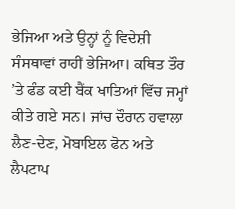ਭੇਜਿਆ ਅਤੇ ਉਨ੍ਹਾਂ ਨੂੰ ਵਿਦੇਸ਼ੀ ਸੰਸਥਾਵਾਂ ਰਾਹੀਂ ਭੇਜਿਆ। ਕਥਿਤ ਤੌਰ ’ਤੇ ਫੰਡ ਕਈ ਬੈਂਕ ਖਾਤਿਆਂ ਵਿੱਚ ਜਮ੍ਹਾਂ ਕੀਤੇ ਗਏ ਸਨ। ਜਾਂਚ ਦੌਰਾਨ ਹਵਾਲਾ ਲੈਣ-ਦੇਣ, ਮੋਬਾਇਲ ਫੋਨ ਅਤੇ ਲੈਪਟਾਪ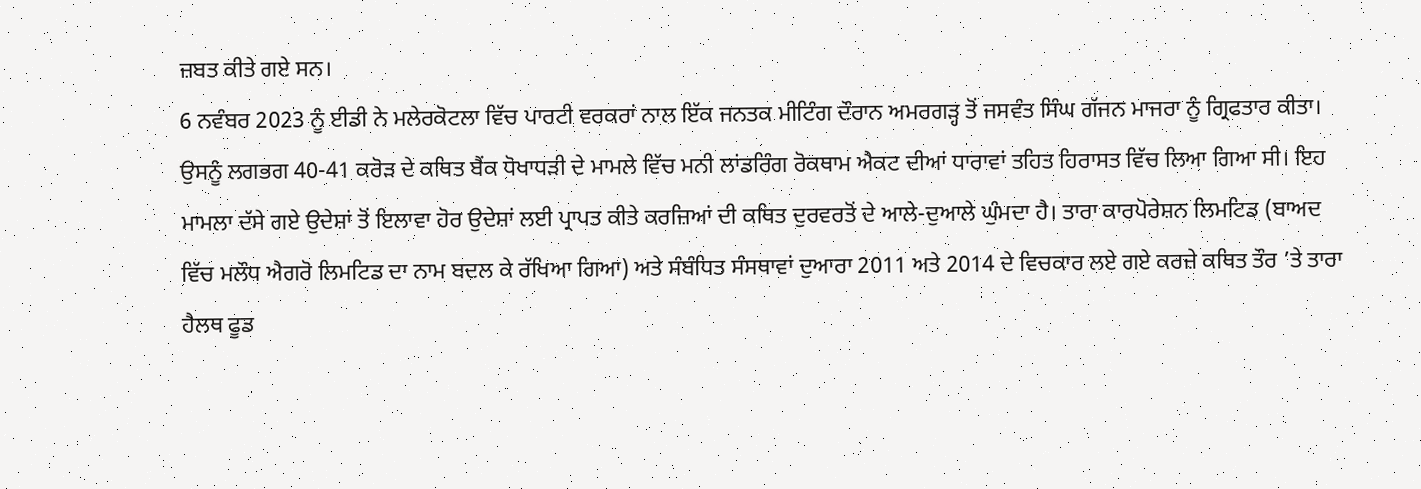ਜ਼ਬਤ ਕੀਤੇ ਗਏ ਸਨ।
6 ਨਵੰਬਰ 2023 ਨੂੰ ਈਡੀ ਨੇ ਮਲੇਰਕੋਟਲਾ ਵਿੱਚ ਪਾਰਟੀ ਵਰਕਰਾਂ ਨਾਲ ਇੱਕ ਜਨਤਕ ਮੀਟਿੰਗ ਦੌਰਾਨ ਅਮਰਗੜ੍ਹ ਤੋਂ ਜਸਵੰਤ ਸਿੰਘ ਗੱਜਨ ਮਾਜਰਾ ਨੂੰ ਗ੍ਰਿਫਤਾਰ ਕੀਤਾ। ਉਸਨੂੰ ਲਗਭਗ 40-41 ਕਰੋੜ ਦੇ ਕਥਿਤ ਬੈਂਕ ਧੋਖਾਧੜੀ ਦੇ ਮਾਮਲੇ ਵਿੱਚ ਮਨੀ ਲਾਂਡਰਿੰਗ ਰੋਕਥਾਮ ਐਕਟ ਦੀਆਂ ਧਾਰਾਵਾਂ ਤਹਿਤ ਹਿਰਾਸਤ ਵਿੱਚ ਲਿਆ ਗਿਆ ਸੀ। ਇਹ ਮਾਮਲਾ ਦੱਸੇ ਗਏ ਉਦੇਸ਼ਾਂ ਤੋਂ ਇਲਾਵਾ ਹੋਰ ਉਦੇਸ਼ਾਂ ਲਈ ਪ੍ਰਾਪਤ ਕੀਤੇ ਕਰਜ਼ਿਆਂ ਦੀ ਕਥਿਤ ਦੁਰਵਰਤੋਂ ਦੇ ਆਲੇ-ਦੁਆਲੇ ਘੁੰਮਦਾ ਹੈ। ਤਾਰਾ ਕਾਰਪੋਰੇਸ਼ਨ ਲਿਮਟਿਡ (ਬਾਅਦ ਵਿੱਚ ਮਲੌਧ ਐਗਰੋ ਲਿਮਟਿਡ ਦਾ ਨਾਮ ਬਦਲ ਕੇ ਰੱਖਿਆ ਗਿਆ) ਅਤੇ ਸੰਬੰਧਿਤ ਸੰਸਥਾਵਾਂ ਦੁਆਰਾ 2011 ਅਤੇ 2014 ਦੇ ਵਿਚਕਾਰ ਲਏ ਗਏ ਕਰਜ਼ੇ ਕਥਿਤ ਤੌਰ ’ਤੇ ਤਾਰਾ ਹੈਲਥ ਫੂਡ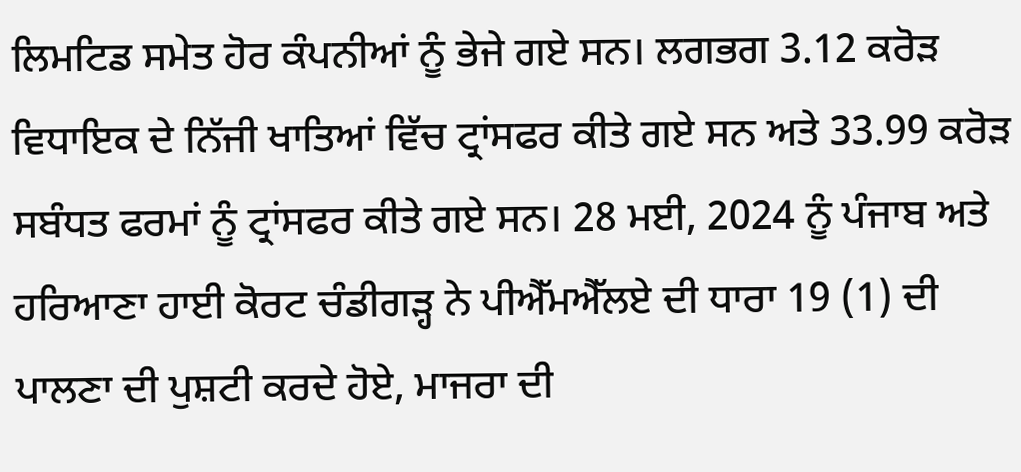ਲਿਮਟਿਡ ਸਮੇਤ ਹੋਰ ਕੰਪਨੀਆਂ ਨੂੰ ਭੇਜੇ ਗਏ ਸਨ। ਲਗਭਗ 3.12 ਕਰੋੜ ਵਿਧਾਇਕ ਦੇ ਨਿੱਜੀ ਖਾਤਿਆਂ ਵਿੱਚ ਟ੍ਰਾਂਸਫਰ ਕੀਤੇ ਗਏ ਸਨ ਅਤੇ 33.99 ਕਰੋੜ ਸਬੰਧਤ ਫਰਮਾਂ ਨੂੰ ਟ੍ਰਾਂਸਫਰ ਕੀਤੇ ਗਏ ਸਨ। 28 ਮਈ, 2024 ਨੂੰ ਪੰਜਾਬ ਅਤੇ ਹਰਿਆਣਾ ਹਾਈ ਕੋਰਟ ਚੰਡੀਗੜ੍ਹ ਨੇ ਪੀਐੱਮਐੱਲਏ ਦੀ ਧਾਰਾ 19 (1) ਦੀ ਪਾਲਣਾ ਦੀ ਪੁਸ਼ਟੀ ਕਰਦੇ ਹੋਏ, ਮਾਜਰਾ ਦੀ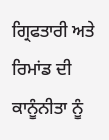ਗ੍ਰਿਫਤਾਰੀ ਅਤੇ ਰਿਮਾਂਡ ਦੀ ਕਾਨੂੰਨੀਤਾ ਨੂੰ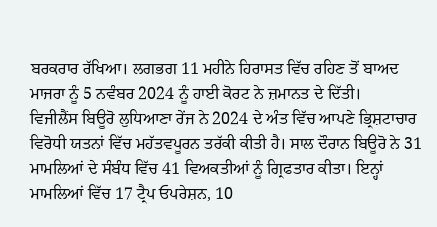ਬਰਕਰਾਰ ਰੱਖਿਆ। ਲਗਭਗ 11 ਮਹੀਨੇ ਹਿਰਾਸਤ ਵਿੱਚ ਰਹਿਣ ਤੋਂ ਬਾਅਦ ਮਾਜਰਾ ਨੂੰ 5 ਨਵੰਬਰ 2024 ਨੂੰ ਹਾਈ ਕੋਰਟ ਨੇ ਜ਼ਮਾਨਤ ਦੇ ਦਿੱਤੀ।
ਵਿਜੀਲੈਂਸ ਬਿਊਰੋ ਲੁਧਿਆਣਾ ਰੇਂਜ ਨੇ 2024 ਦੇ ਅੰਤ ਵਿੱਚ ਆਪਣੇ ਭ੍ਰਿਸ਼ਟਾਚਾਰ ਵਿਰੋਧੀ ਯਤਨਾਂ ਵਿੱਚ ਮਹੱਤਵਪੂਰਨ ਤਰੱਕੀ ਕੀਤੀ ਹੈ। ਸਾਲ ਦੌਰਾਨ ਬਿਊਰੋ ਨੇ 31 ਮਾਮਲਿਆਂ ਦੇ ਸੰਬੰਧ ਵਿੱਚ 41 ਵਿਅਕਤੀਆਂ ਨੂੰ ਗ੍ਰਿਫਤਾਰ ਕੀਤਾ। ਇਨ੍ਹਾਂ ਮਾਮਲਿਆਂ ਵਿੱਚ 17 ਟ੍ਰੈਪ ਓਪਰੇਸ਼ਨ, 10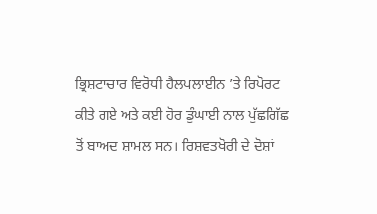ਭ੍ਰਿਸ਼ਟਾਚਾਰ ਵਿਰੋਧੀ ਹੈਲਪਲਾਈਨ ’ਤੇ ਰਿਪੋਰਟ ਕੀਤੇ ਗਏ ਅਤੇ ਕਈ ਹੋਰ ਡੁੰਘਾਈ ਨਾਲ ਪੁੱਛਗਿੱਛ ਤੋਂ ਬਾਅਦ ਸ਼ਾਮਲ ਸਨ। ਰਿਸ਼ਵਤਖੋਰੀ ਦੇ ਦੋਸ਼ਾਂ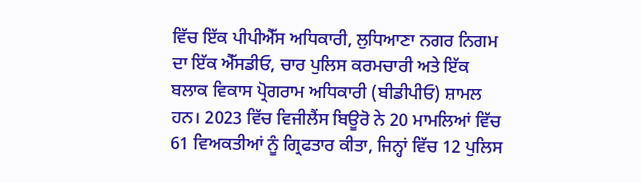ਵਿੱਚ ਇੱਕ ਪੀਪੀਐੱਸ ਅਧਿਕਾਰੀ, ਲੁਧਿਆਣਾ ਨਗਰ ਨਿਗਮ ਦਾ ਇੱਕ ਐੱਸਡੀਓ, ਚਾਰ ਪੁਲਿਸ ਕਰਮਚਾਰੀ ਅਤੇ ਇੱਕ ਬਲਾਕ ਵਿਕਾਸ ਪ੍ਰੋਗਰਾਮ ਅਧਿਕਾਰੀ (ਬੀਡੀਪੀਓ) ਸ਼ਾਮਲ ਹਨ। 2023 ਵਿੱਚ ਵਿਜੀਲੈਂਸ ਬਿਊਰੋ ਨੇ 20 ਮਾਮਲਿਆਂ ਵਿੱਚ 61 ਵਿਅਕਤੀਆਂ ਨੂੰ ਗ੍ਰਿਫਤਾਰ ਕੀਤਾ, ਜਿਨ੍ਹਾਂ ਵਿੱਚ 12 ਪੁਲਿਸ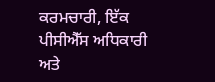ਕਰਮਚਾਰੀ, ਇੱਕ ਪੀਸੀਐੱਸ ਅਧਿਕਾਰੀ ਅਤੇ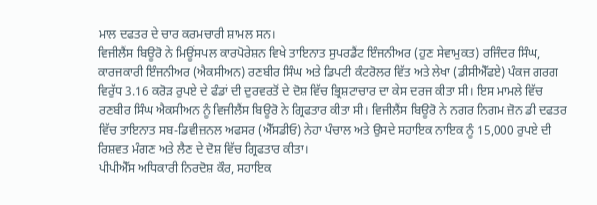ਮਾਲ ਦਫਤਰ ਦੇ ਚਾਰ ਕਰਮਚਾਰੀ ਸ਼ਾਮਲ ਸਨ।
ਵਿਜੀਲੈਂਸ ਬਿਊਰੋ ਨੇ ਮਿਊਂਸਪਲ ਕਾਰਪੋਰੇਸ਼ਨ ਵਿਖੇ ਤਾਇਨਾਤ ਸੁਪਰਡੈਂਟ ਇੰਜਨੀਅਰ (ਹੁਣ ਸੇਵਾਮੁਕਤ) ਰਜਿੰਦਰ ਸਿੰਘ, ਕਾਰਜਕਾਰੀ ਇੰਜਨੀਅਰ (ਐਕਸੀਅਨ) ਰਣਬੀਰ ਸਿੰਘ ਅਤੇ ਡਿਪਟੀ ਕੰਟਰੋਲਰ ਵਿੱਤ ਅਤੇ ਲੇਖਾ (ਡੀਸੀਐੱਫਏ) ਪੰਕਜ ਗਰਗ ਵਿਰੁੱਧ 3.16 ਕਰੋੜ ਰੁਪਏ ਦੇ ਫੰਡਾਂ ਦੀ ਦੁਰਵਰਤੋਂ ਦੇ ਦੋਸ਼ ਵਿੱਚ ਭ੍ਰਿਸ਼ਟਾਚਾਰ ਦਾ ਕੇਸ ਦਰਜ ਕੀਤਾ ਸੀ। ਇਸ ਮਾਮਲੇ ਵਿੱਚ ਰਣਬੀਰ ਸਿੰਘ ਐਕਸੀਅਨ ਨੂੰ ਵਿਜੀਲੈਂਸ ਬਿਊਰੋ ਨੇ ਗ੍ਰਿਫਤਾਰ ਕੀਤਾ ਸੀ। ਵਿਜੀਲੈਂਸ ਬਿਊਰੋ ਨੇ ਨਗਰ ਨਿਗਮ ਜ਼ੋਨ ਡੀ ਦਫਤਰ ਵਿੱਚ ਤਾਇਨਾਤ ਸਬ-ਡਿਵੀਜ਼ਨਲ ਅਫਸਰ (ਐੱਸਡੀਓ) ਨੇਹਾ ਪੰਚਾਲ ਅਤੇ ਉਸਦੇ ਸਹਾਇਕ ਨਾਇਕ ਨੂੰ 15,000 ਰੁਪਏ ਦੀ ਰਿਸ਼ਵਤ ਮੰਗਣ ਅਤੇ ਲੈਣ ਦੇ ਦੋਸ਼ ਵਿੱਚ ਗ੍ਰਿਫਤਾਰ ਕੀਤਾ।
ਪੀਪੀਐੱਸ ਅਧਿਕਾਰੀ ਨਿਰਦੋਸ਼ ਕੌਰ, ਸਹਾਇਕ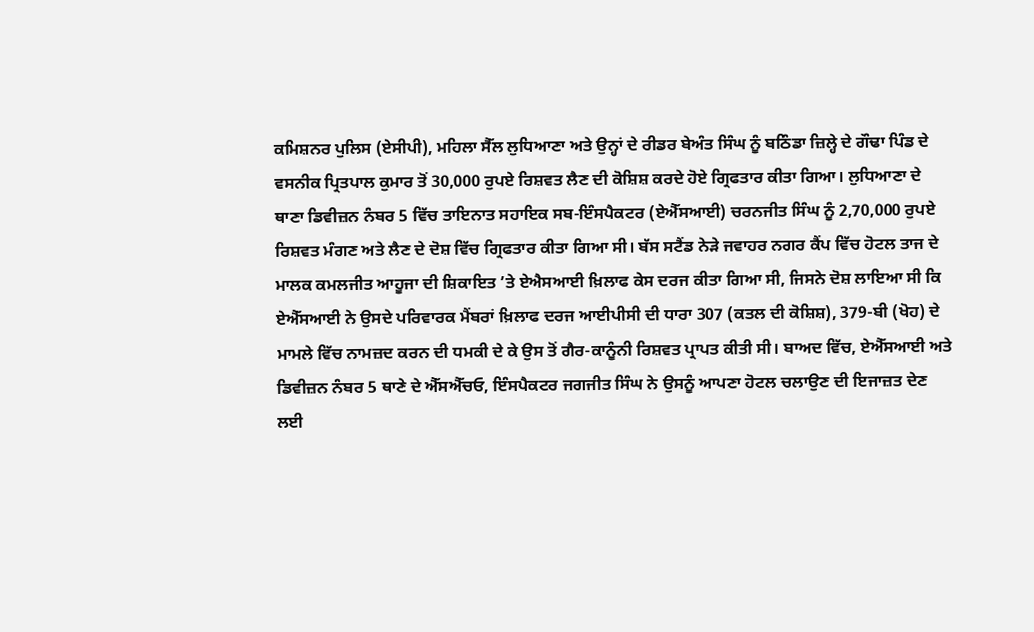ਕਮਿਸ਼ਨਰ ਪੁਲਿਸ (ਏਸੀਪੀ), ਮਹਿਲਾ ਸੈੱਲ ਲੁਧਿਆਣਾ ਅਤੇ ਉਨ੍ਹਾਂ ਦੇ ਰੀਡਰ ਬੇਅੰਤ ਸਿੰਘ ਨੂੰ ਬਠਿੰਡਾ ਜ਼ਿਲ੍ਹੇ ਦੇ ਗੌਢਾ ਪਿੰਡ ਦੇ ਵਸਨੀਕ ਪ੍ਰਿਤਪਾਲ ਕੁਮਾਰ ਤੋਂ 30,000 ਰੁਪਏ ਰਿਸ਼ਵਤ ਲੈਣ ਦੀ ਕੋਸ਼ਿਸ਼ ਕਰਦੇ ਹੋਏ ਗ੍ਰਿਫਤਾਰ ਕੀਤਾ ਗਿਆ। ਲੁਧਿਆਣਾ ਦੇ ਥਾਣਾ ਡਿਵੀਜ਼ਨ ਨੰਬਰ 5 ਵਿੱਚ ਤਾਇਨਾਤ ਸਹਾਇਕ ਸਬ-ਇੰਸਪੈਕਟਰ (ਏਐੱਸਆਈ) ਚਰਨਜੀਤ ਸਿੰਘ ਨੂੰ 2,70,000 ਰੁਪਏ ਰਿਸ਼ਵਤ ਮੰਗਣ ਅਤੇ ਲੈਣ ਦੇ ਦੋਸ਼ ਵਿੱਚ ਗ੍ਰਿਫਤਾਰ ਕੀਤਾ ਗਿਆ ਸੀ। ਬੱਸ ਸਟੈਂਡ ਨੇੜੇ ਜਵਾਹਰ ਨਗਰ ਕੈਂਪ ਵਿੱਚ ਹੋਟਲ ਤਾਜ ਦੇ ਮਾਲਕ ਕਮਲਜੀਤ ਆਹੂਜਾ ਦੀ ਸ਼ਿਕਾਇਤ ’ਤੇ ਏਐਸਆਈ ਖ਼ਿਲਾਫ ਕੇਸ ਦਰਜ ਕੀਤਾ ਗਿਆ ਸੀ, ਜਿਸਨੇ ਦੋਸ਼ ਲਾਇਆ ਸੀ ਕਿ ਏਐੱਸਆਈ ਨੇ ਉਸਦੇ ਪਰਿਵਾਰਕ ਮੈਂਬਰਾਂ ਖ਼ਿਲਾਫ ਦਰਜ ਆਈਪੀਸੀ ਦੀ ਧਾਰਾ 307 (ਕਤਲ ਦੀ ਕੋਸ਼ਿਸ਼), 379-ਬੀ (ਖੋਹ) ਦੇ ਮਾਮਲੇ ਵਿੱਚ ਨਾਮਜ਼ਦ ਕਰਨ ਦੀ ਧਮਕੀ ਦੇ ਕੇ ਉਸ ਤੋਂ ਗੈਰ-ਕਾਨੂੰਨੀ ਰਿਸ਼ਵਤ ਪ੍ਰਾਪਤ ਕੀਤੀ ਸੀ। ਬਾਅਦ ਵਿੱਚ, ਏਐੱਸਆਈ ਅਤੇ ਡਿਵੀਜ਼ਨ ਨੰਬਰ 5 ਥਾਣੇ ਦੇ ਐੱਸਐੱਚਓ, ਇੰਸਪੈਕਟਰ ਜਗਜੀਤ ਸਿੰਘ ਨੇ ਉਸਨੂੰ ਆਪਣਾ ਹੋਟਲ ਚਲਾਉਣ ਦੀ ਇਜਾਜ਼ਤ ਦੇਣ ਲਈ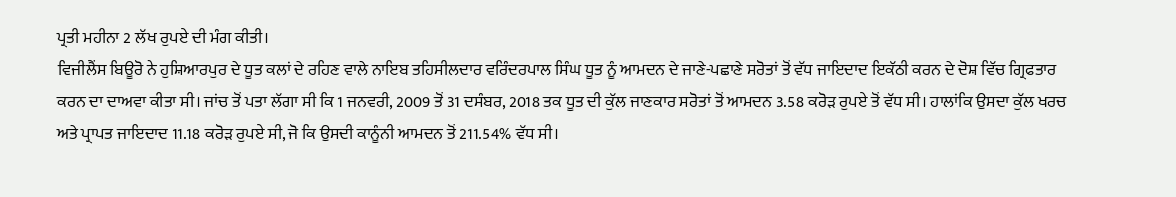ਪ੍ਰਤੀ ਮਹੀਨਾ 2 ਲੱਖ ਰੁਪਏ ਦੀ ਮੰਗ ਕੀਤੀ।
ਵਿਜੀਲੈਂਸ ਬਿਊਰੋ ਨੇ ਹੁਸ਼ਿਆਰਪੁਰ ਦੇ ਧੂਤ ਕਲਾਂ ਦੇ ਰਹਿਣ ਵਾਲੇ ਨਾਇਬ ਤਹਿਸੀਲਦਾਰ ਵਰਿੰਦਰਪਾਲ ਸਿੰਘ ਧੂਤ ਨੂੰ ਆਮਦਨ ਦੇ ਜਾਣੇ-ਪਛਾਣੇ ਸਰੋਤਾਂ ਤੋਂ ਵੱਧ ਜਾਇਦਾਦ ਇਕੱਠੀ ਕਰਨ ਦੇ ਦੋਸ਼ ਵਿੱਚ ਗ੍ਰਿਫਤਾਰ ਕਰਨ ਦਾ ਦਾਅਵਾ ਕੀਤਾ ਸੀ। ਜਾਂਚ ਤੋਂ ਪਤਾ ਲੱਗਾ ਸੀ ਕਿ 1 ਜਨਵਰੀ, 2009 ਤੋਂ 31 ਦਸੰਬਰ, 2018 ਤਕ ਧੂਤ ਦੀ ਕੁੱਲ ਜਾਣਕਾਰ ਸਰੋਤਾਂ ਤੋਂ ਆਮਦਨ 3.58 ਕਰੋੜ ਰੁਪਏ ਤੋਂ ਵੱਧ ਸੀ। ਹਾਲਾਂਕਿ ਉਸਦਾ ਕੁੱਲ ਖਰਚ ਅਤੇ ਪ੍ਰਾਪਤ ਜਾਇਦਾਦ 11.18 ਕਰੋੜ ਰੁਪਏ ਸੀ, ਜੋ ਕਿ ਉਸਦੀ ਕਾਨੂੰਨੀ ਆਮਦਨ ਤੋਂ 211.54% ਵੱਧ ਸੀ।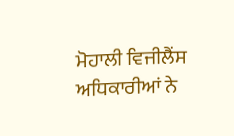ਮੋਹਾਲੀ ਵਿਜੀਲੈਂਸ ਅਧਿਕਾਰੀਆਂ ਨੇ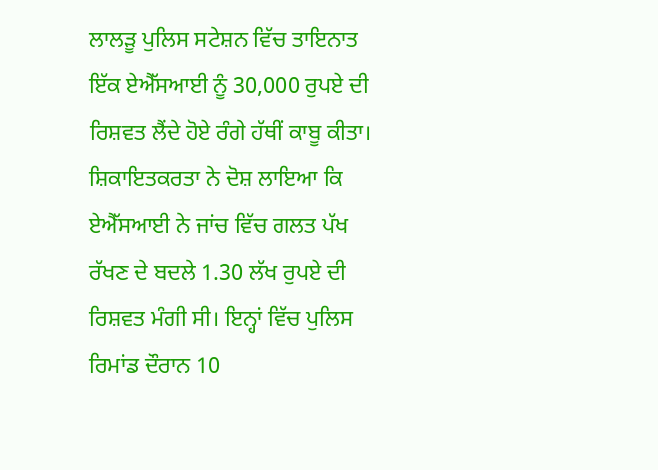ਲਾਲੜੂ ਪੁਲਿਸ ਸਟੇਸ਼ਨ ਵਿੱਚ ਤਾਇਨਾਤ ਇੱਕ ਏਐੱਸਆਈ ਨੂੰ 30,000 ਰੁਪਏ ਦੀ ਰਿਸ਼ਵਤ ਲੈਂਦੇ ਹੋਏ ਰੰਗੇ ਹੱਥੀਂ ਕਾਬੂ ਕੀਤਾ। ਸ਼ਿਕਾਇਤਕਰਤਾ ਨੇ ਦੋਸ਼ ਲਾਇਆ ਕਿ ਏਐੱਸਆਈ ਨੇ ਜਾਂਚ ਵਿੱਚ ਗਲਤ ਪੱਖ ਰੱਖਣ ਦੇ ਬਦਲੇ 1.30 ਲੱਖ ਰੁਪਏ ਦੀ ਰਿਸ਼ਵਤ ਮੰਗੀ ਸੀ। ਇਨ੍ਹਾਂ ਵਿੱਚ ਪੁਲਿਸ ਰਿਮਾਂਡ ਦੌਰਾਨ 10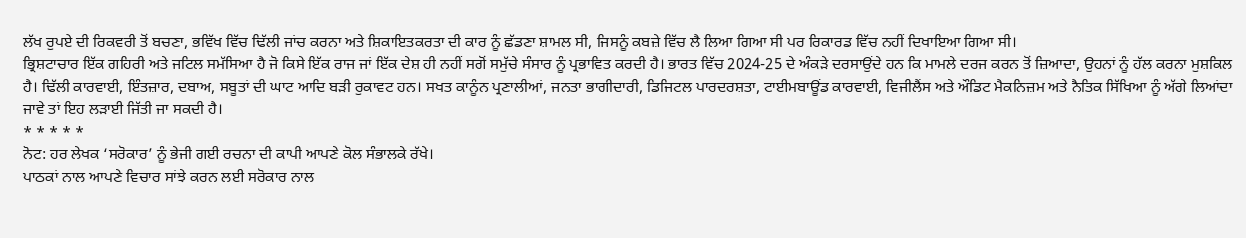ਲੱਖ ਰੁਪਏ ਦੀ ਰਿਕਵਰੀ ਤੋਂ ਬਚਣਾ, ਭਵਿੱਖ ਵਿੱਚ ਢਿੱਲੀ ਜਾਂਚ ਕਰਨਾ ਅਤੇ ਸ਼ਿਕਾਇਤਕਰਤਾ ਦੀ ਕਾਰ ਨੂੰ ਛੱਡਣਾ ਸ਼ਾਮਲ ਸੀ, ਜਿਸਨੂੰ ਕਬਜ਼ੇ ਵਿੱਚ ਲੈ ਲਿਆ ਗਿਆ ਸੀ ਪਰ ਰਿਕਾਰਡ ਵਿੱਚ ਨਹੀਂ ਦਿਖਾਇਆ ਗਿਆ ਸੀ।
ਭ੍ਰਿਸ਼ਟਾਚਾਰ ਇੱਕ ਗਹਿਰੀ ਅਤੇ ਜਟਿਲ ਸਮੱਸਿਆ ਹੈ ਜੋ ਕਿਸੇ ਇੱਕ ਰਾਜ ਜਾਂ ਇੱਕ ਦੇਸ਼ ਹੀ ਨਹੀਂ ਸਗੋਂ ਸਮੁੱਚੇ ਸੰਸਾਰ ਨੂੰ ਪ੍ਰਭਾਵਿਤ ਕਰਦੀ ਹੈ। ਭਾਰਤ ਵਿੱਚ 2024-25 ਦੇ ਅੰਕੜੇ ਦਰਸਾਉਂਦੇ ਹਨ ਕਿ ਮਾਮਲੇ ਦਰਜ ਕਰਨ ਤੋਂ ਜ਼ਿਆਦਾ, ਉਹਨਾਂ ਨੂੰ ਹੱਲ ਕਰਨਾ ਮੁਸ਼ਕਿਲ ਹੈ। ਢਿੱਲੀ ਕਾਰਵਾਈ, ਇੰਤਜ਼ਾਰ, ਦਬਾਅ, ਸਬੂਤਾਂ ਦੀ ਘਾਟ ਆਦਿ ਬੜੀ ਰੁਕਾਵਟ ਹਨ। ਸਖਤ ਕਾਨੂੰਨ ਪ੍ਰਣਾਲੀਆਂ, ਜਨਤਾ ਭਾਗੀਦਾਰੀ, ਡਿਜਿਟਲ ਪਾਰਦਰਸ਼ਤਾ, ਟਾਈਮਬਾਊਂਡ ਕਾਰਵਾਈ, ਵਿਜੀਲੈਂਸ ਅਤੇ ਔਡਿਟ ਮੈਕਨਿਜ਼ਮ ਅਤੇ ਨੈਤਿਕ ਸਿੱਖਿਆ ਨੂੰ ਅੱਗੇ ਲਿਆਂਦਾ ਜਾਵੇ ਤਾਂ ਇਹ ਲੜਾਈ ਜਿੱਤੀ ਜਾ ਸਕਦੀ ਹੈ।
* * * * *
ਨੋਟ: ਹਰ ਲੇਖਕ ‘ਸਰੋਕਾਰ’ ਨੂੰ ਭੇਜੀ ਗਈ ਰਚਨਾ ਦੀ ਕਾਪੀ ਆਪਣੇ ਕੋਲ ਸੰਭਾਲਕੇ ਰੱਖੇ।
ਪਾਠਕਾਂ ਨਾਲ ਆਪਣੇ ਵਿਚਾਰ ਸਾਂਝੇ ਕਰਨ ਲਈ ਸਰੋਕਾਰ ਨਾਲ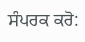ਸੰਪਰਕ ਕਰੋ: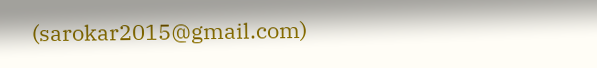(sarokar2015@gmail.com)